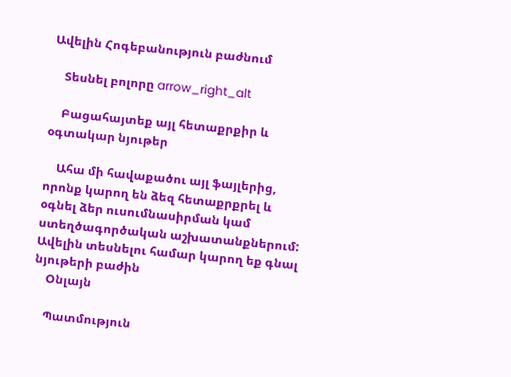Ավելին Հոգեբանություն բաժնում

    Տեսնել բոլորը arrow_right_alt

    Բացահայտեք այլ հետաքրքիր և օգտակար նյութեր

    Ահա մի հավաքածու այլ ֆայլերից, որոնք կարող են ձեզ հետաքրքրել և օգնել ձեր ուսումնասիրման կամ ստեղծագործական աշխատանքներում: Ավելին տեսնելու համար կարող եք գնալ նյութերի բաժին
    Օնլայն

    Պատմություն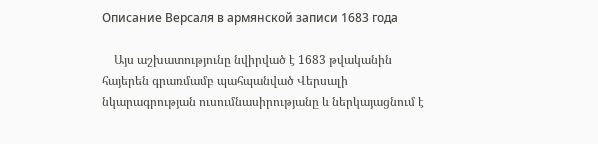Описание Версаля в армянской записи 1683 года

    Այս աշխատությունը նվիրված է 1683 թվականին հայերեն գրառմամբ պահպանված Վերսալի նկարագրության ուսումնասիրությանը և ներկայացնում է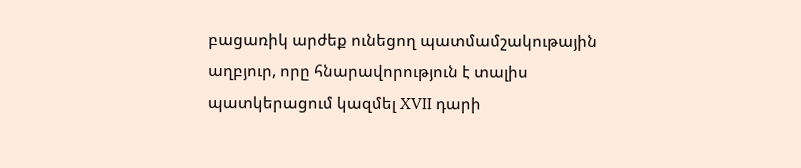բացառիկ արժեք ունեցող պատմամշակութային աղբյուր, որը հնարավորություն է տալիս պատկերացում կազմել XVII դարի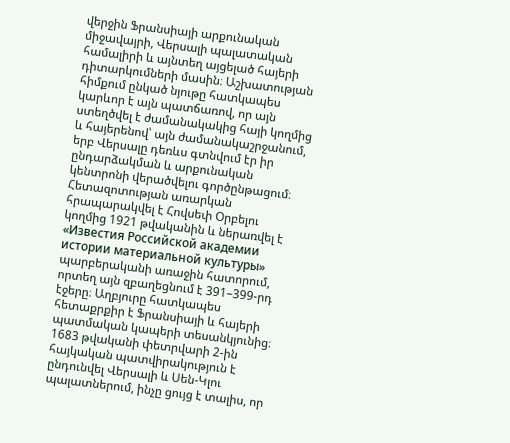վերջին Ֆրանսիայի արքունական միջավայրի, Վերսալի պալատական համալիրի և այնտեղ այցելած հայերի դիտարկումների մասին։ Աշխատության հիմքում ընկած նյութը հատկապես կարևոր է այն պատճառով, որ այն ստեղծվել է ժամանակակից հայի կողմից և հայերենով՝ այն ժամանակաշրջանում, երբ Վերսալը դեռևս գտնվում էր իր ընդարձակման և արքունական կենտրոնի վերածվելու գործընթացում։ Հետազոտության առարկան հրապարակվել է Հովսեփ Օրբելու կողմից 1921 թվականին և ներառվել է «Известия Российской академии истории материальной культуры» պարբերականի առաջին հատորում, որտեղ այն զբաղեցնում է 391–399-րդ էջերը։ Աղբյուրը հատկապես հետաքրքիր է Ֆրանսիայի և հայերի պատմական կապերի տեսանկյունից։ 1683 թվականի փետրվարի 2-ին հայկական պատվիրակություն է ընդունվել Վերսալի և Սեն-Կլու պալատներում, ինչը ցույց է տալիս, որ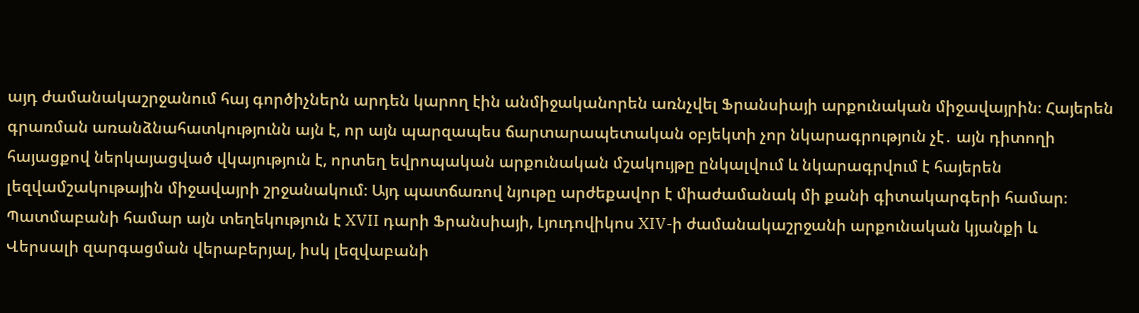այդ ժամանակաշրջանում հայ գործիչներն արդեն կարող էին անմիջականորեն առնչվել Ֆրանսիայի արքունական միջավայրին։ Հայերեն գրառման առանձնահատկությունն այն է, որ այն պարզապես ճարտարապետական օբյեկտի չոր նկարագրություն չէ․ այն դիտողի հայացքով ներկայացված վկայություն է, որտեղ եվրոպական արքունական մշակույթը ընկալվում և նկարագրվում է հայերեն լեզվամշակութային միջավայրի շրջանակում։ Այդ պատճառով նյութը արժեքավոր է միաժամանակ մի քանի գիտակարգերի համար։ Պատմաբանի համար այն տեղեկություն է XVII դարի Ֆրանսիայի, Լյուդովիկոս XIV-ի ժամանակաշրջանի արքունական կյանքի և Վերսալի զարգացման վերաբերյալ, իսկ լեզվաբանի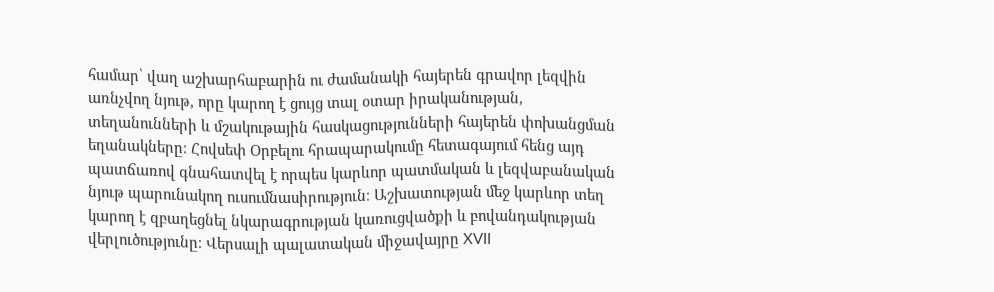համար՝ վաղ աշխարհաբարին ու ժամանակի հայերեն գրավոր լեզվին առնչվող նյութ, որը կարող է ցույց տալ օտար իրականության, տեղանունների և մշակութային հասկացությունների հայերեն փոխանցման եղանակները։ Հովսեփ Օրբելու հրապարակումը հետագայում հենց այդ պատճառով գնահատվել է որպես կարևոր պատմական և լեզվաբանական նյութ պարունակող ուսումնասիրություն։ Աշխատության մեջ կարևոր տեղ կարող է զբաղեցնել նկարագրության կառուցվածքի և բովանդակության վերլուծությունը։ Վերսալի պալատական միջավայրը XVII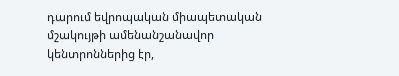դարում եվրոպական միապետական մշակույթի ամենանշանավոր կենտրոններից էր,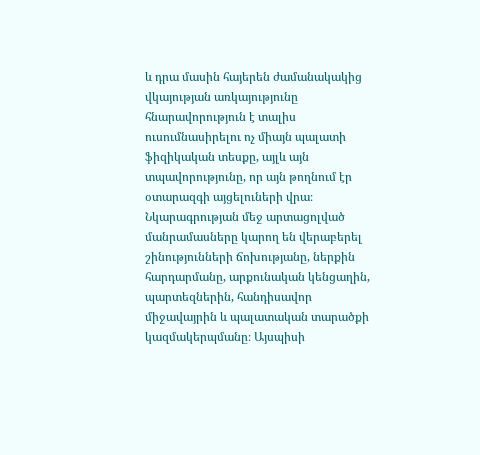և դրա մասին հայերեն ժամանակակից վկայության առկայությունը հնարավորություն է տալիս ուսումնասիրելու ոչ միայն պալատի ֆիզիկական տեսքը, այլև այն տպավորությունը, որ այն թողնում էր օտարազգի այցելուների վրա։ Նկարագրության մեջ արտացոլված մանրամասները կարող են վերաբերել շինությունների ճոխությանը, ներքին հարդարմանը, արքունական կենցաղին, պարտեզներին, հանդիսավոր միջավայրին և պալատական տարածքի կազմակերպմանը։ Այսպիսի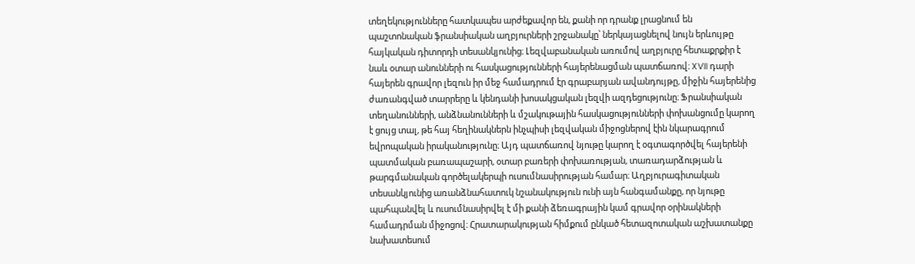տեղեկությունները հատկապես արժեքավոր են, քանի որ դրանք լրացնում են պաշտոնական ֆրանսիական աղբյուրների շրջանակը՝ ներկայացնելով նույն երևույթը հայկական դիտորդի տեսանկյունից։ Լեզվաբանական առումով աղբյուրը հետաքրքիր է նաև օտար անունների ու հասկացությունների հայերենացման պատճառով։ XVII դարի հայերեն գրավոր լեզուն իր մեջ համադրում էր գրաբարյան ավանդույթը, միջին հայերենից ժառանգված տարրերը և կենդանի խոսակցական լեզվի ազդեցությունը։ Ֆրանսիական տեղանունների, անձնանունների և մշակութային հասկացությունների փոխանցումը կարող է ցույց տալ, թե հայ հեղինակներն ինչպիսի լեզվական միջոցներով էին նկարագրում եվրոպական իրականությունը։ Այդ պատճառով նյութը կարող է օգտագործվել հայերենի պատմական բառապաշարի, օտար բառերի փոխառության, տառադարձության և թարգմանական գործելակերպի ուսումնասիրության համար։ Աղբյուրագիտական տեսանկյունից առանձնահատուկ նշանակություն ունի այն հանգամանքը, որ նյութը պահպանվել և ուսումնասիրվել է մի քանի ձեռագրային կամ գրավոր օրինակների համադրման միջոցով։ Հրատարակության հիմքում ընկած հետազոտական աշխատանքը նախատեսում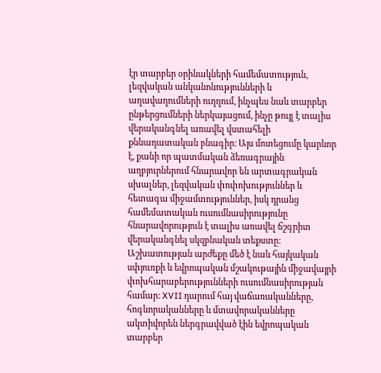էր տարբեր օրինակների համեմատություն, լեզվական անկանոնությունների և աղավաղումների ուղղում, ինչպես նաև տարբեր ընթերցումների ներկայացում, ինչը թույլ է տալիս վերականգնել առավել վստահելի քննադատական բնագիր։ Այս մոտեցումը կարևոր է, քանի որ պատմական ձեռագրային աղբյուրներում հնարավոր են արտագրական սխալներ, լեզվական փոփոխություններ և հետագա միջամտություններ, իսկ դրանց համեմատական ուսումնասիրությունը հնարավորություն է տալիս առավել ճշգրիտ վերականգնել սկզբնական տեքստը։ Աշխատության արժեքը մեծ է նաև հայկական սփյուռքի և եվրոպական մշակութային միջավայրի փոխհարաբերությունների ուսումնասիրության համար։ XVII դարում հայ վաճառականները, հոգևորականները և մտավորականները ակտիվորեն ներգրավված էին եվրոպական տարբեր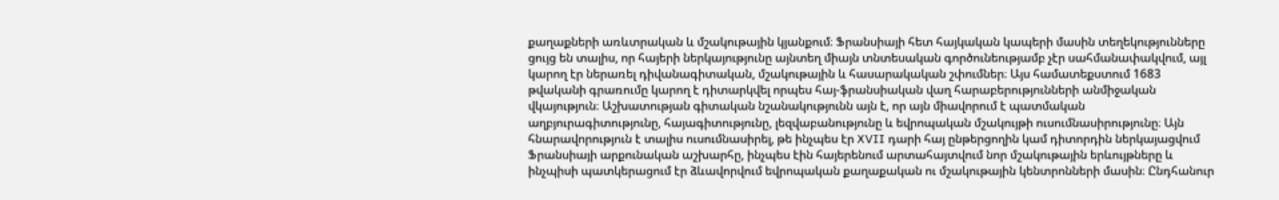քաղաքների առևտրական և մշակութային կյանքում։ Ֆրանսիայի հետ հայկական կապերի մասին տեղեկությունները ցույց են տալիս, որ հայերի ներկայությունը այնտեղ միայն տնտեսական գործունեությամբ չէր սահմանափակվում, այլ կարող էր ներառել դիվանագիտական, մշակութային և հասարակական շփումներ։ Այս համատեքստում 1683 թվականի գրառումը կարող է դիտարկվել որպես հայ-ֆրանսիական վաղ հարաբերությունների անմիջական վկայություն։ Աշխատության գիտական նշանակությունն այն է, որ այն միավորում է պատմական աղբյուրագիտությունը, հայագիտությունը, լեզվաբանությունը և եվրոպական մշակույթի ուսումնասիրությունը։ Այն հնարավորություն է տալիս ուսումնասիրել, թե ինչպես էր XVII դարի հայ ընթերցողին կամ դիտորդին ներկայացվում Ֆրանսիայի արքունական աշխարհը, ինչպես էին հայերենում արտահայտվում նոր մշակութային երևույթները և ինչպիսի պատկերացում էր ձևավորվում եվրոպական քաղաքական ու մշակութային կենտրոնների մասին։ Ընդհանուր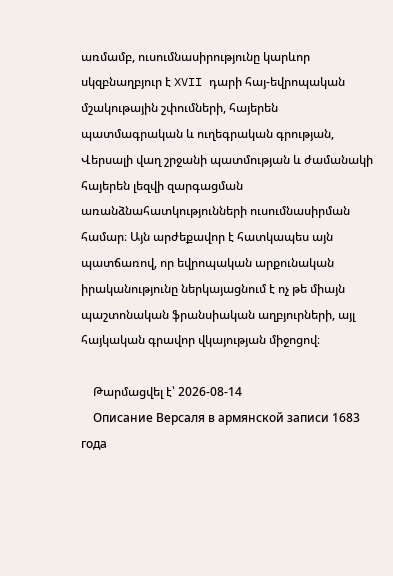առմամբ, ուսումնասիրությունը կարևոր սկզբնաղբյուր է XVII դարի հայ-եվրոպական մշակութային շփումների, հայերեն պատմագրական և ուղեգրական գրության, Վերսալի վաղ շրջանի պատմության և ժամանակի հայերեն լեզվի զարգացման առանձնահատկությունների ուսումնասիրման համար։ Այն արժեքավոր է հատկապես այն պատճառով, որ եվրոպական արքունական իրականությունը ներկայացնում է ոչ թե միայն պաշտոնական ֆրանսիական աղբյուրների, այլ հայկական գրավոր վկայության միջոցով։

    Թարմացվել է՝ 2026-08-14
    Описание Версаля в армянской записи 1683 года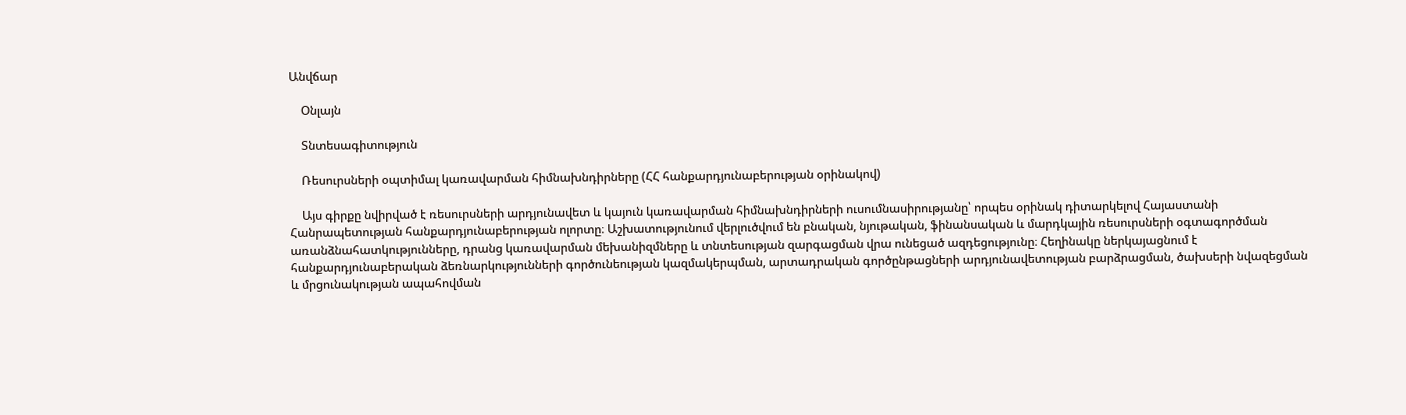Անվճար

    Օնլայն

    Տնտեսագիտություն

    Ռեսուրսների օպտիմալ կառավարման հիմնախնդիրները (ՀՀ հանքարդյունաբերության օրինակով)

    Այս գիրքը նվիրված է ռեսուրսների արդյունավետ և կայուն կառավարման հիմնախնդիրների ուսումնասիրությանը՝ որպես օրինակ դիտարկելով Հայաստանի Հանրապետության հանքարդյունաբերության ոլորտը։ Աշխատությունում վերլուծվում են բնական, նյութական, ֆինանսական և մարդկային ռեսուրսների օգտագործման առանձնահատկությունները, դրանց կառավարման մեխանիզմները և տնտեսության զարգացման վրա ունեցած ազդեցությունը։ Հեղինակը ներկայացնում է հանքարդյունաբերական ձեռնարկությունների գործունեության կազմակերպման, արտադրական գործընթացների արդյունավետության բարձրացման, ծախսերի նվազեցման և մրցունակության ապահովման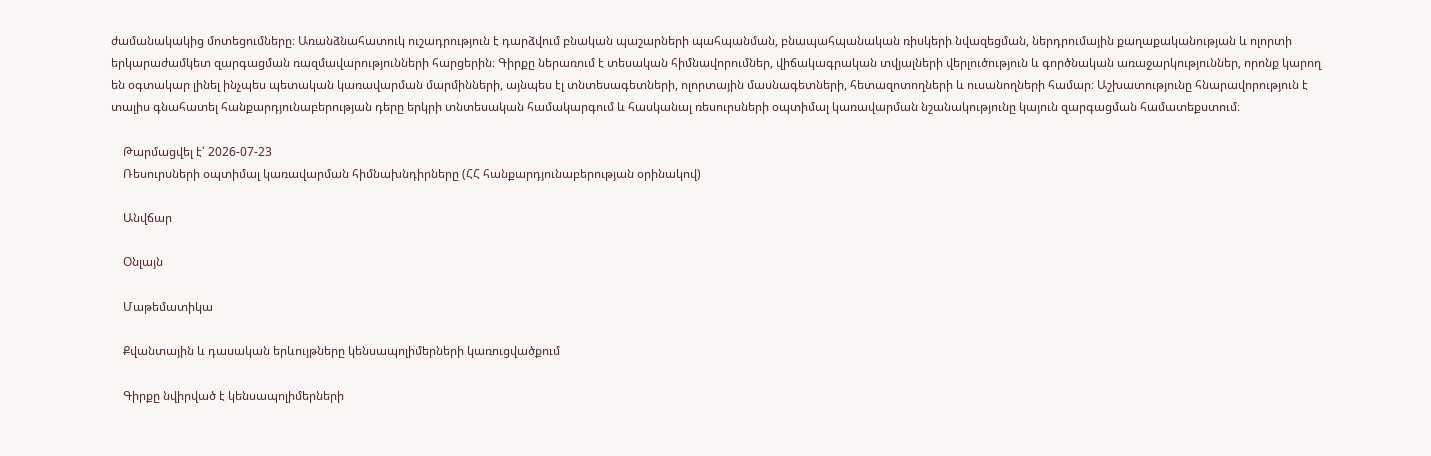ժամանակակից մոտեցումները։ Առանձնահատուկ ուշադրություն է դարձվում բնական պաշարների պահպանման, բնապահպանական ռիսկերի նվազեցման, ներդրումային քաղաքականության և ոլորտի երկարաժամկետ զարգացման ռազմավարությունների հարցերին։ Գիրքը ներառում է տեսական հիմնավորումներ, վիճակագրական տվյալների վերլուծություն և գործնական առաջարկություններ, որոնք կարող են օգտակար լինել ինչպես պետական կառավարման մարմինների, այնպես էլ տնտեսագետների, ոլորտային մասնագետների, հետազոտողների և ուսանողների համար։ Աշխատությունը հնարավորություն է տալիս գնահատել հանքարդյունաբերության դերը երկրի տնտեսական համակարգում և հասկանալ ռեսուրսների օպտիմալ կառավարման նշանակությունը կայուն զարգացման համատեքստում։

    Թարմացվել է՝ 2026-07-23
    Ռեսուրսների օպտիմալ կառավարման հիմնախնդիրները (ՀՀ հանքարդյունաբերության օրինակով)

    Անվճար

    Օնլայն

    Մաթեմատիկա

    Քվանտային և դասական երևույթները կենսապոլիմերների կառուցվածքում

    Գիրքը նվիրված է կենսապոլիմերների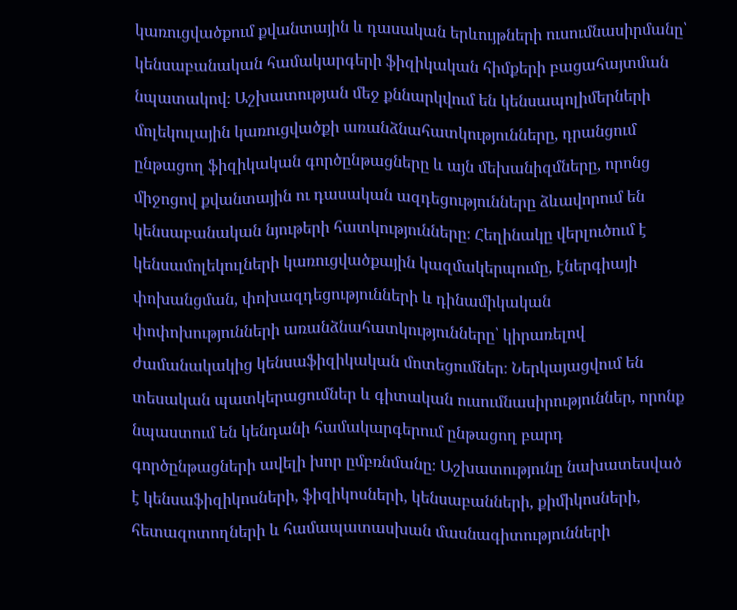կառուցվածքում քվանտային և դասական երևույթների ուսումնասիրմանը՝ կենսաբանական համակարգերի ֆիզիկական հիմքերի բացահայտման նպատակով։ Աշխատության մեջ քննարկվում են կենսապոլիմերների մոլեկուլային կառուցվածքի առանձնահատկությունները, դրանցում ընթացող ֆիզիկական գործընթացները և այն մեխանիզմները, որոնց միջոցով քվանտային ու դասական ազդեցությունները ձևավորում են կենսաբանական նյութերի հատկությունները։ Հեղինակը վերլուծում է կենսամոլեկուլների կառուցվածքային կազմակերպումը, էներգիայի փոխանցման, փոխազդեցությունների և դինամիկական փոփոխությունների առանձնահատկությունները՝ կիրառելով ժամանակակից կենսաֆիզիկական մոտեցումներ։ Ներկայացվում են տեսական պատկերացումներ և գիտական ուսումնասիրություններ, որոնք նպաստում են կենդանի համակարգերում ընթացող բարդ գործընթացների ավելի խոր ըմբռնմանը։ Աշխատությունը նախատեսված է կենսաֆիզիկոսների, ֆիզիկոսների, կենսաբանների, քիմիկոսների, հետազոտողների և համապատասխան մասնագիտությունների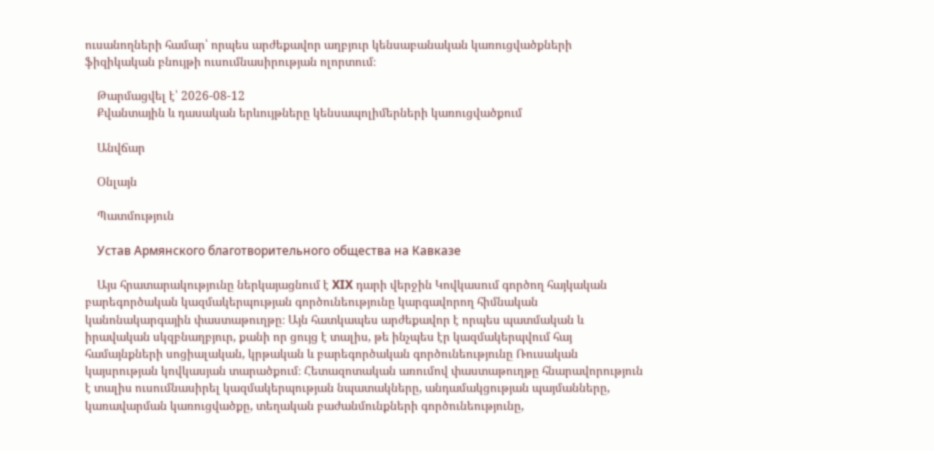ուսանողների համար՝ որպես արժեքավոր աղբյուր կենսաբանական կառուցվածքների ֆիզիկական բնույթի ուսումնասիրության ոլորտում։

    Թարմացվել է՝ 2026-08-12
    Քվանտային և դասական երևույթները կենսապոլիմերների կառուցվածքում

    Անվճար

    Օնլայն

    Պատմություն

    Устав Армянского благотворительного общества на Кавказе

    Այս հրատարակությունը ներկայացնում է XIX դարի վերջին Կովկասում գործող հայկական բարեգործական կազմակերպության գործունեությունը կարգավորող հիմնական կանոնակարգային փաստաթուղթը։ Այն հատկապես արժեքավոր է որպես պատմական և իրավական սկզբնաղբյուր, քանի որ ցույց է տալիս, թե ինչպես էր կազմակերպվում հայ համայնքների սոցիալական, կրթական և բարեգործական գործունեությունը Ռուսական կայսրության կովկասյան տարածքում։ Հետազոտական առումով փաստաթուղթը հնարավորություն է տալիս ուսումնասիրել կազմակերպության նպատակները, անդամակցության պայմանները, կառավարման կառուցվածքը, տեղական բաժանմունքների գործունեությունը,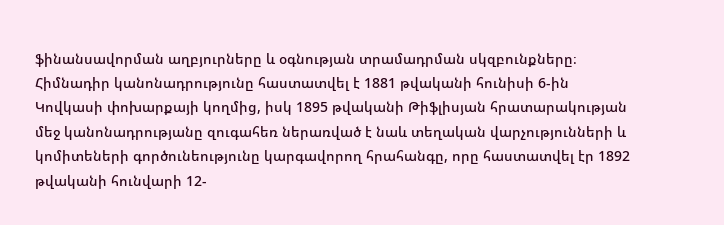ֆինանսավորման աղբյուրները և օգնության տրամադրման սկզբունքները։ Հիմնադիր կանոնադրությունը հաստատվել է 1881 թվականի հունիսի 6-ին Կովկասի փոխարքայի կողմից, իսկ 1895 թվականի Թիֆլիսյան հրատարակության մեջ կանոնադրությանը զուգահեռ ներառված է նաև տեղական վարչությունների և կոմիտեների գործունեությունը կարգավորող հրահանգը, որը հաստատվել էր 1892 թվականի հունվարի 12-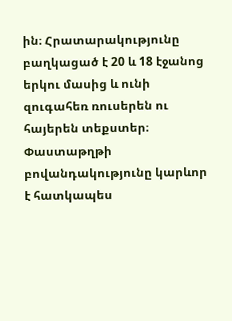ին։ Հրատարակությունը բաղկացած է 20 և 18 էջանոց երկու մասից և ունի զուգահեռ ռուսերեն ու հայերեն տեքստեր։ Փաստաթղթի բովանդակությունը կարևոր է հատկապես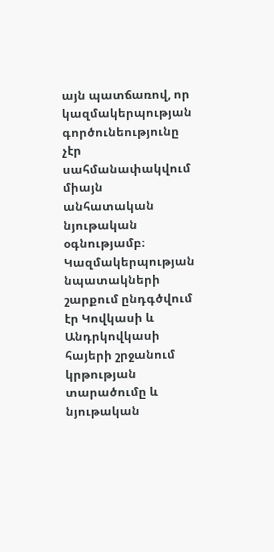այն պատճառով, որ կազմակերպության գործունեությունը չէր սահմանափակվում միայն անհատական նյութական օգնությամբ։ Կազմակերպության նպատակների շարքում ընդգծվում էր Կովկասի և Անդրկովկասի հայերի շրջանում կրթության տարածումը և նյութական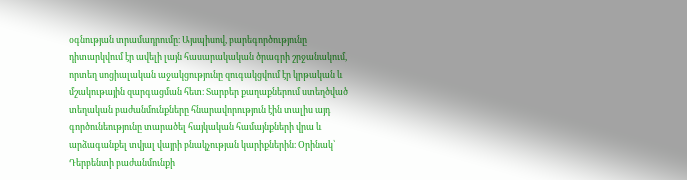օգնության տրամադրումը։ Այսպիսով, բարեգործությունը դիտարկվում էր ավելի լայն հասարակական ծրագրի շրջանակում, որտեղ սոցիալական աջակցությունը զուգակցվում էր կրթական և մշակութային զարգացման հետ։ Տարբեր քաղաքներում ստեղծված տեղական բաժանմունքները հնարավորություն էին տալիս այդ գործունեությունը տարածել հայկական համայնքների վրա և արձագանքել տվյալ վայրի բնակչության կարիքներին։ Օրինակ՝ Դերբենտի բաժանմունքի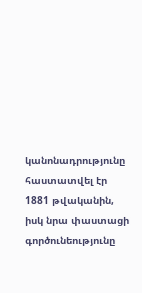կանոնադրությունը հաստատվել էր 1881 թվականին, իսկ նրա փաստացի գործունեությունը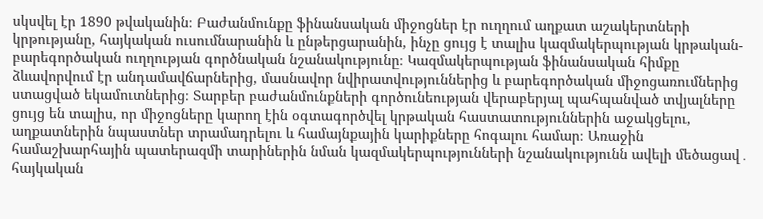սկսվել էր 1890 թվականին։ Բաժանմունքը ֆինանսական միջոցներ էր ուղղում աղքատ աշակերտների կրթությանը, հայկական ուսումնարանին և ընթերցարանին, ինչը ցույց է տալիս կազմակերպության կրթական-բարեգործական ուղղության գործնական նշանակությունը։ Կազմակերպության ֆինանսական հիմքը ձևավորվում էր անդամավճարներից, մասնավոր նվիրատվություններից և բարեգործական միջոցառումներից ստացված եկամուտներից։ Տարբեր բաժանմունքների գործունեության վերաբերյալ պահպանված տվյալները ցույց են տալիս, որ միջոցները կարող էին օգտագործվել կրթական հաստատություններին աջակցելու, աղքատներին նպաստներ տրամադրելու և համայնքային կարիքները հոգալու համար։ Առաջին համաշխարհային պատերազմի տարիներին նման կազմակերպությունների նշանակությունն ավելի մեծացավ․ հայկական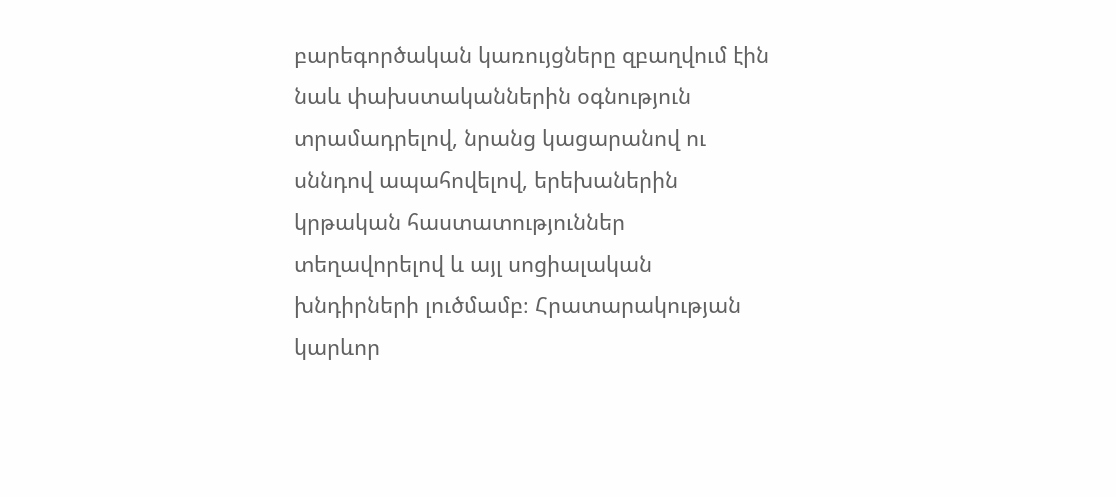բարեգործական կառույցները զբաղվում էին նաև փախստականներին օգնություն տրամադրելով, նրանց կացարանով ու սննդով ապահովելով, երեխաներին կրթական հաստատություններ տեղավորելով և այլ սոցիալական խնդիրների լուծմամբ։ Հրատարակության կարևոր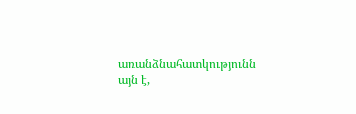առանձնահատկությունն այն է,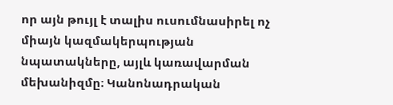որ այն թույլ է տալիս ուսումնասիրել ոչ միայն կազմակերպության նպատակները, այլև կառավարման մեխանիզմը։ Կանոնադրական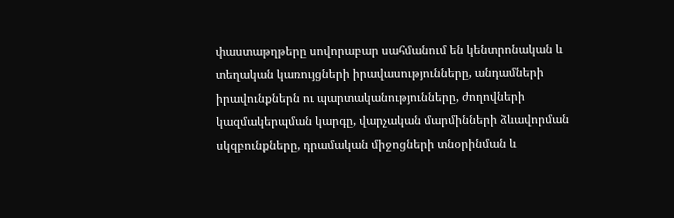փաստաթղթերը սովորաբար սահմանում են կենտրոնական և տեղական կառույցների իրավասությունները, անդամների իրավունքներն ու պարտականությունները, ժողովների կազմակերպման կարգը, վարչական մարմինների ձևավորման սկզբունքները, դրամական միջոցների տնօրինման և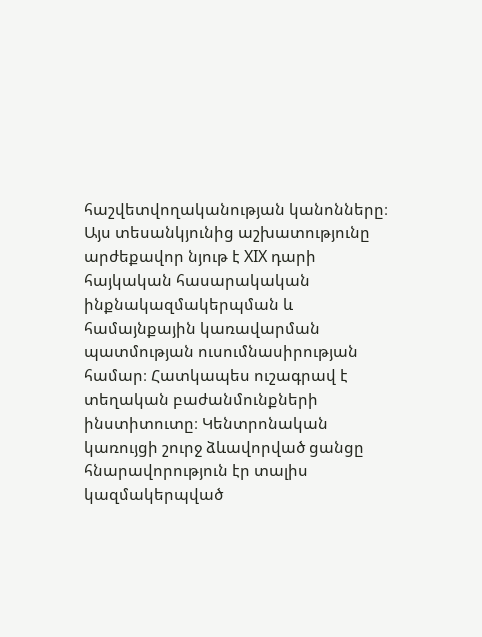հաշվետվողականության կանոնները։ Այս տեսանկյունից աշխատությունը արժեքավոր նյութ է XIX դարի հայկական հասարակական ինքնակազմակերպման և համայնքային կառավարման պատմության ուսումնասիրության համար։ Հատկապես ուշագրավ է տեղական բաժանմունքների ինստիտուտը։ Կենտրոնական կառույցի շուրջ ձևավորված ցանցը հնարավորություն էր տալիս կազմակերպված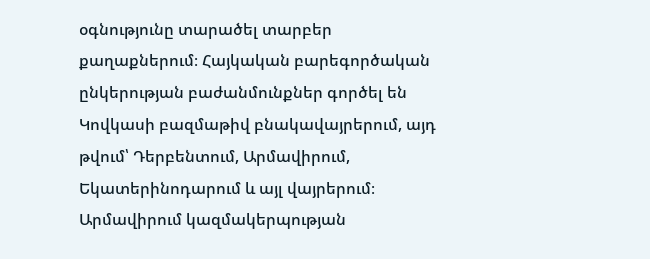օգնությունը տարածել տարբեր քաղաքներում։ Հայկական բարեգործական ընկերության բաժանմունքներ գործել են Կովկասի բազմաթիվ բնակավայրերում, այդ թվում՝ Դերբենտում, Արմավիրում, Եկատերինոդարում և այլ վայրերում։ Արմավիրում կազմակերպության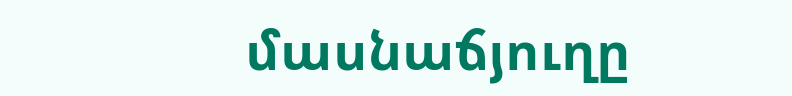մասնաճյուղը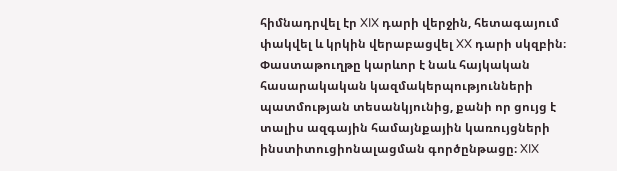հիմնադրվել էր XIX դարի վերջին, հետագայում փակվել և կրկին վերաբացվել XX դարի սկզբին։ Փաստաթուղթը կարևոր է նաև հայկական հասարակական կազմակերպությունների պատմության տեսանկյունից, քանի որ ցույց է տալիս ազգային համայնքային կառույցների ինստիտուցիոնալացման գործընթացը։ XIX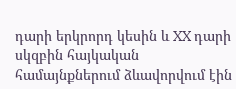դարի երկրորդ կեսին և XX դարի սկզբին հայկական համայնքներում ձևավորվում էին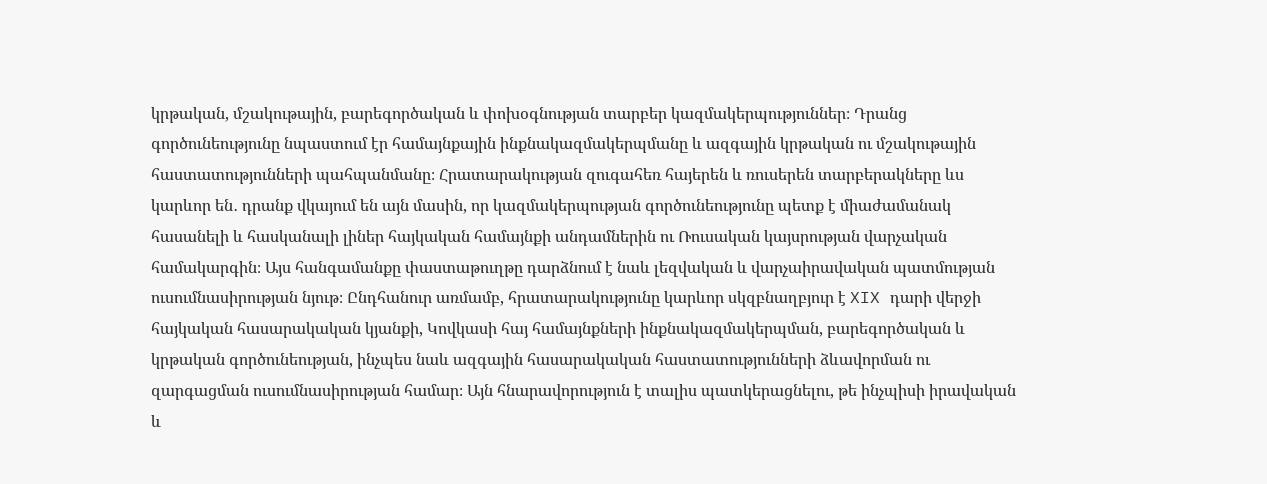կրթական, մշակութային, բարեգործական և փոխօգնության տարբեր կազմակերպություններ։ Դրանց գործունեությունը նպաստում էր համայնքային ինքնակազմակերպմանը և ազգային կրթական ու մշակութային հաստատությունների պահպանմանը։ Հրատարակության զուգահեռ հայերեն և ռուսերեն տարբերակները ևս կարևոր են․ դրանք վկայում են այն մասին, որ կազմակերպության գործունեությունը պետք է միաժամանակ հասանելի և հասկանալի լիներ հայկական համայնքի անդամներին ու Ռուսական կայսրության վարչական համակարգին։ Այս հանգամանքը փաստաթուղթը դարձնում է նաև լեզվական և վարչաիրավական պատմության ուսումնասիրության նյութ։ Ընդհանուր առմամբ, հրատարակությունը կարևոր սկզբնաղբյուր է XIX դարի վերջի հայկական հասարակական կյանքի, Կովկասի հայ համայնքների ինքնակազմակերպման, բարեգործական և կրթական գործունեության, ինչպես նաև ազգային հասարակական հաստատությունների ձևավորման ու զարգացման ուսումնասիրության համար։ Այն հնարավորություն է տալիս պատկերացնելու, թե ինչպիսի իրավական և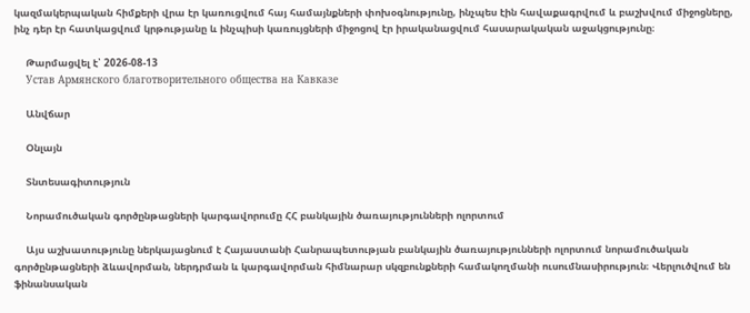կազմակերպական հիմքերի վրա էր կառուցվում հայ համայնքների փոխօգնությունը, ինչպես էին հավաքագրվում և բաշխվում միջոցները, ինչ դեր էր հատկացվում կրթությանը և ինչպիսի կառույցների միջոցով էր իրականացվում հասարակական աջակցությունը։

    Թարմացվել է՝ 2026-08-13
    Устав Армянского благотворительного общества на Кавказе

    Անվճար

    Օնլայն

    Տնտեսագիտություն

    Նորամուծական գործընթացների կարգավորումը ՀՀ բանկային ծառայությունների ոլորտում

    Այս աշխատությունը ներկայացնում է Հայաստանի Հանրապետության բանկային ծառայությունների ոլորտում նորամուծական գործընթացների ձևավորման, ներդրման և կարգավորման հիմնարար սկզբունքների համակողմանի ուսումնասիրություն։ Վերլուծվում են ֆինանսական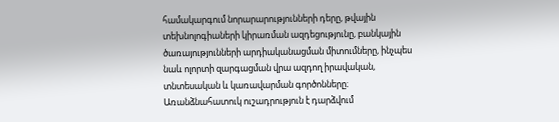համակարգում նորարարությունների դերը, թվային տեխնոլոգիաների կիրառման ազդեցությունը, բանկային ծառայությունների արդիականացման միտումները, ինչպես նաև ոլորտի զարգացման վրա ազդող իրավական, տնտեսական և կառավարման գործոնները։ Առանձնահատուկ ուշադրություն է դարձվում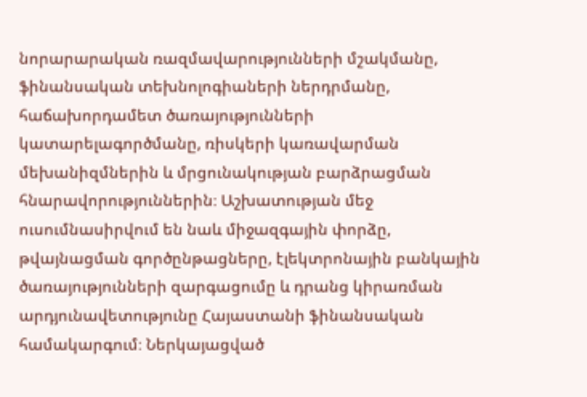նորարարական ռազմավարությունների մշակմանը, ֆինանսական տեխնոլոգիաների ներդրմանը, հաճախորդամետ ծառայությունների կատարելագործմանը, ռիսկերի կառավարման մեխանիզմներին և մրցունակության բարձրացման հնարավորություններին։ Աշխատության մեջ ուսումնասիրվում են նաև միջազգային փորձը, թվայնացման գործընթացները, էլեկտրոնային բանկային ծառայությունների զարգացումը և դրանց կիրառման արդյունավետությունը Հայաստանի ֆինանսական համակարգում։ Ներկայացված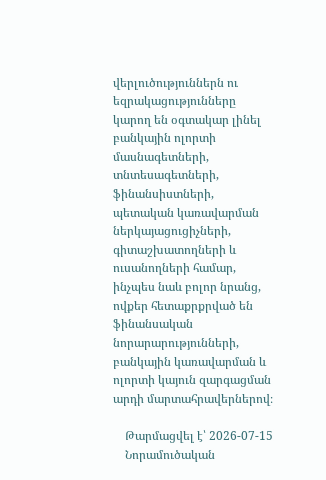վերլուծություններն ու եզրակացությունները կարող են օգտակար լինել բանկային ոլորտի մասնագետների, տնտեսագետների, ֆինանսիստների, պետական կառավարման ներկայացուցիչների, գիտաշխատողների և ուսանողների համար, ինչպես նաև բոլոր նրանց, ովքեր հետաքրքրված են ֆինանսական նորարարությունների, բանկային կառավարման և ոլորտի կայուն զարգացման արդի մարտահրավերներով։

    Թարմացվել է՝ 2026-07-15
    Նորամուծական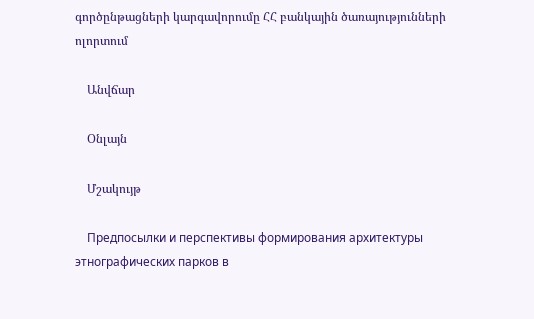գործընթացների կարգավորումը ՀՀ բանկային ծառայությունների ոլորտում

    Անվճար

    Օնլայն

    Մշակույթ

    Предпосылки и перспективы формирования архитектуры этнографических парков в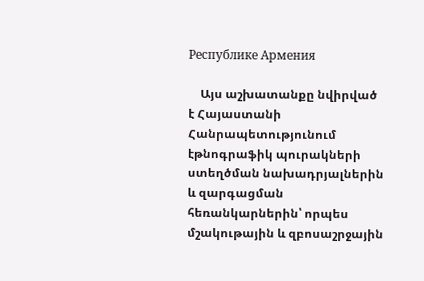Республике Армения

    Այս աշխատանքը նվիրված է Հայաստանի Հանրապետությունում էթնոգրաֆիկ պուրակների ստեղծման նախադրյալներին և զարգացման հեռանկարներին՝ որպես մշակութային և զբոսաշրջային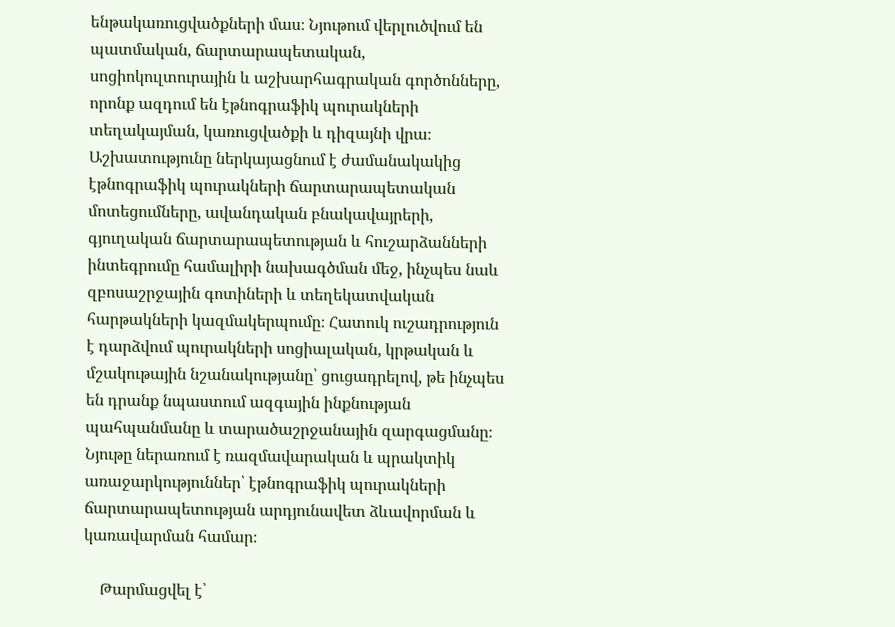ենթակառուցվածքների մաս։ Նյութում վերլուծվում են պատմական, ճարտարապետական, սոցիոկուլտուրային և աշխարհագրական գործոնները, որոնք ազդում են էթնոգրաֆիկ պուրակների տեղակայման, կառուցվածքի և դիզայնի վրա։ Աշխատությունը ներկայացնում է ժամանակակից էթնոգրաֆիկ պուրակների ճարտարապետական մոտեցումները, ավանդական բնակավայրերի, գյուղական ճարտարապետության և հուշարձանների ինտեգրումը համալիրի նախագծման մեջ, ինչպես նաև զբոսաշրջային գոտիների և տեղեկատվական հարթակների կազմակերպումը։ Հատուկ ուշադրություն է դարձվում պուրակների սոցիալական, կրթական և մշակութային նշանակությանը՝ ցուցադրելով, թե ինչպես են դրանք նպաստում ազգային ինքնության պահպանմանը և տարածաշրջանային զարգացմանը։ Նյութը ներառում է ռազմավարական և պրակտիկ առաջարկություններ՝ էթնոգրաֆիկ պուրակների ճարտարապետության արդյունավետ ձևավորման և կառավարման համար։

    Թարմացվել է՝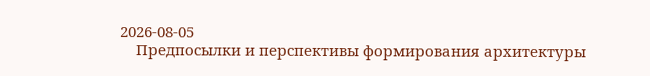2026-08-05
    Предпосылки и перспективы формирования архитектуры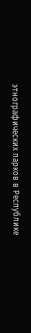этнографических парков в Республике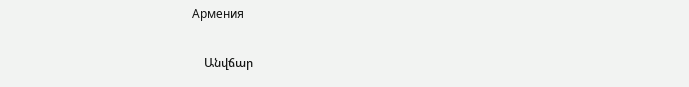Армения

    Անվճար